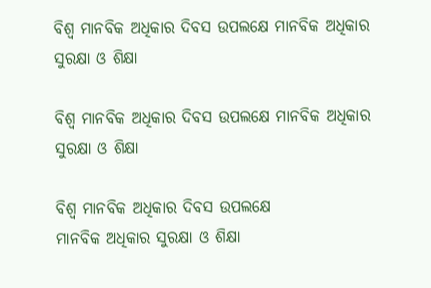ବିଶ୍ୱ ମାନବିକ ଅଧିକାର ଦିବସ ଉପଲକ୍ଷେ ମାନବିକ ଅଧିକାର ସୁରକ୍ଷା ଓ ଶିକ୍ଷା

ବିଶ୍ୱ ମାନବିକ ଅଧିକାର ଦିବସ ଉପଲକ୍ଷେ ମାନବିକ ଅଧିକାର ସୁରକ୍ଷା ଓ ଶିକ୍ଷା

ବିଶ୍ୱ ମାନବିକ ଅଧିକାର ଦିବସ ଉପଲକ୍ଷେ
ମାନବିକ ଅଧିକାର ସୁରକ୍ଷା ଓ ଶିକ୍ଷା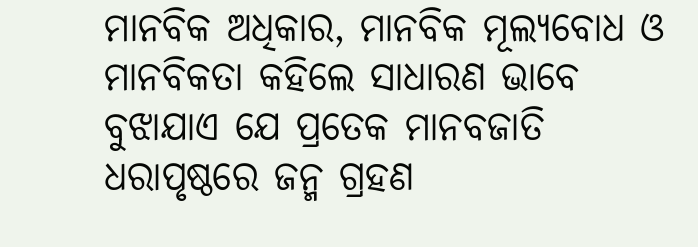ମାନବିକ ଅଧିକାର, ମାନବିକ ମୂଲ୍ୟବୋଧ ଓ ମାନବିକତା କହିଲେ ସାଧାରଣ ଭାବେ ବୁଝାଯାଏ ଯେ ପ୍ରତେକ ମାନବଜାତି ଧରାପୃଷ୍ଠରେ ଜନ୍ମ ଗ୍ରହଣ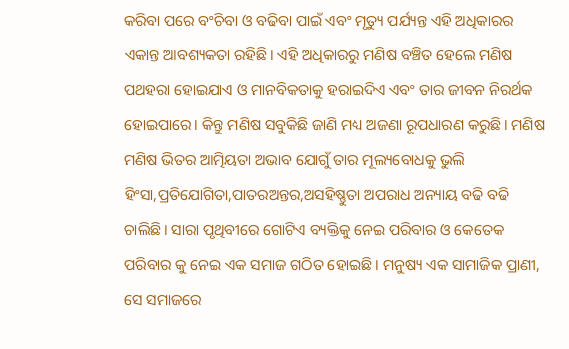କରିବା ପରେ ବଂଚିବା ଓ ବଢିବା ପାଇଁ ଏବଂ ମୃତ୍ୟୁ ପର୍ଯ୍ୟନ୍ତ ଏହି ଅଧିକାରର ଏକାନ୍ତ ଆବଶ୍ୟକତା ରହିଛି। ଏହି ଅଧିକାରରୁ ମଣିଷ ବଞ୍ଚିତ ହେଲେ ମଣିଷ ପଥହରା ହୋଇଯାଏ ଓ ମାନବିକତାକୁ ହରାଇଦିଏ ଏବଂ ତାର ଜୀବନ ନିରର୍ଥକ ହୋଇପାରେ। କିନ୍ତୁ ମଣିଷ ସବୁକିଛି ଜାଣି ମଧ୍ୟ ଅଜଣା ରୂପଧାରଣ କରୁଛି। ମଣିଷ ମଣିଷ ଭିତର ଆତ୍ମିୟତା ଅଭାବ ଯୋଗୁଁ ତାର ମୂଲ୍ୟବୋଧକୁ ଭୁଲି ହିଂସା,ପ୍ରତିଯୋଗିତା,ପାତରଅନ୍ତର,ଅସହିଷ୍ଣୁତା ଅପରାଧ ଅନ୍ୟାୟ ବଢି ବଢି ଚାଲିଛି। ସାରା ପୃଥିବୀରେ ଗୋଟିଏ ବ୍ୟକ୍ତିକୁ ନେଇ ପରିବାର ଓ କେତେକ ପରିବାର କୁ ନେଇ ଏକ ସମାଜ ଗଠିତ ହୋଇଛି। ମନୁଷ୍ୟ ଏକ ସାମାଜିକ ପ୍ରାଣୀ, ସେ ସମାଜରେ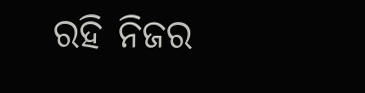ରହି ନିଜର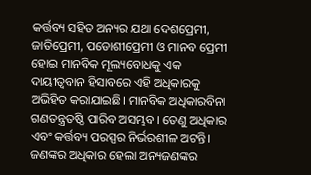କର୍ତ୍ତବ୍ୟ ସହିତ ଅନ୍ୟର ଯଥା ଦେଶପ୍ରେମୀ, ଜାତିପ୍ରେମୀ, ପଡୋଶୀପ୍ରେମୀ ଓ ମାନବ ପ୍ରେମୀ ହୋଇ ମାନବିକ ମୂଲ୍ୟବୋଧକୁ ଏକ ଦାୟୀତ୍ୱବାନ ହିସାବରେ ଏହି ଅଧିକାରକୁ ଅଭିହିତ କରାଯାଇଛି। ମାନବିକ ଅଧିକାରବିନା ଗଣତନ୍ତ୍ରତଷ୍ଠି ପାରିବ ଅସମ୍ଭବ। ତେଣୁ ଅଧିକାର ଏବଂ କର୍ତ୍ତବ୍ୟ ପରସ୍ପର ନିର୍ଭରଶୀଳ ଅଟନ୍ତି। ଜଣଙ୍କର ଅଧିକାର ହେଲା ଅନ୍ୟଜଣଙ୍କର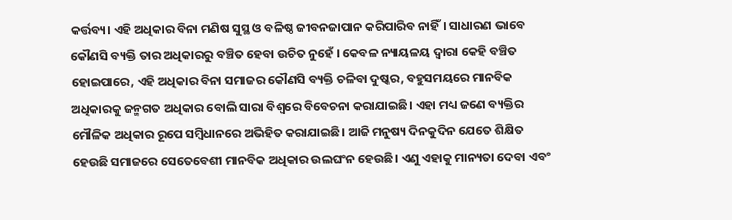କର୍ତ୍ତବ୍ୟ। ଏହି ଅଧିକାର ବିନା ମଣିଷ ସୁସ୍ଥ ଓ ବଳିଷ୍ଠ ଜୀବନଜାପାନ କରିପାରିବ ନାହିଁ। ସାଧାରଣ ଭାବେ କୌଣସି ବ୍ୟକ୍ତି ତାର ଅଧିକାରରୁ ବଞ୍ଚିତ ହେବା ଉଚିତ ନୁହେଁ । କେବଳ ନ୍ୟାୟଳୟ ଦ୍ୱାରା କେହି ବଞ୍ଚିତ ହୋଇପାରେ, ଏହି ଅଧିକାର ବିନା ସମାଜର କୌଣସି ବ୍ୟକ୍ତି ଚଳିବା ଦୁଷ୍କର, ବହୁସମୟରେ ମାନବିକ ଅଧିକାରକୁ ଜନ୍ମଗତ ଅଧିକାର ବୋଲି ସାରା ବିଶ୍ୱରେ ବିବେଚନା କରାଯାଇଛି। ଏହା ମଧ୍ୟ ଜଣେ ବ୍ୟକ୍ତିର ମୌଳିକ ଅଧିକାର ରୂପେ ସମ୍ବିଧାନରେ ଅଭିହିତ କରାଯାଇଛି। ଆଜି ମନୁଷ୍ୟ ଦିନକୁଦିନ ଯେତେ ଶିକ୍ଷିତ ହେଉଛି ସମାଜରେ ସେତେବେଶୀ ମାନବିକ ଅଧିକାର ଉଲଘଂନ ହେଉଛି। ଏଣୁ ଏହାକୁ ମାନ୍ୟତା ଦେବା ଏବଂ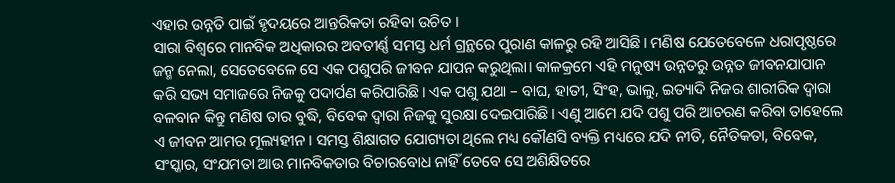ଏହାର ଉନ୍ନତି ପାଇଁ ହୃଦୟରେ ଆନ୍ତରିକତା ରହିବା ଉଚିତ ।
ସାରା ବିଶ୍ୱରେ ମାନବିକ ଅଧିକାରର ଅବତୀର୍ଣ୍ଣ ସମସ୍ତ ଧର୍ମ ଗ୍ରନ୍ଥରେ ପୁରାଣ କାଳରୁ ରହି ଆସିଛି। ମଣିଷ ଯେତେବେଳେ ଧରାପୃଷ୍ଠରେ ଜନ୍ମ ନେଲା, ସେତେବେଳେ ସେ ଏକ ପଶୁପରି ଜୀବନ ଯାପନ କରୁଥିଲା। କାଳକ୍ରମେ ଏହି ମନୁଷ୍ୟ ଉନ୍ନତରୁ ଉନ୍ନତ ଜୀବନଯାପାନ କରି ସଭ୍ୟ ସମାଜରେ ନିଜକୁ ପଦାର୍ପଣ କରିପାରିଛି। ଏକ ପଶୁ ଯଥା – ବାଘ, ହାତୀ, ସିଂହ, ଭାଲୁ, ଇତ୍ୟାଦି ନିଜର ଶାରୀରିକ ଦ୍ୱାରା ବଳବାନ କିନ୍ତୁ ମଣିଷ ତାର ବୁଦ୍ଧି, ବିବେକ ଦ୍ୱାରା ନିଜକୁ ସୁରକ୍ଷା ଦେଇପାରିଛି। ଏଣୁ ଆମେ ଯଦି ପଶୁ ପରି ଆଚରଣ କରିବା ତାହେଲେ ଏ ଜୀବନ ଆମର ମୂଲ୍ୟହୀନ। ସମସ୍ତ ଶିକ୍ଷାଗତ ଯୋଗ୍ୟତା ଥିଲେ ମଧ୍ୟ କୌଣସି ବ୍ୟକ୍ତି ମଧ୍ୟରେ ଯଦି ନୀତି, ନୈତିକତା, ବିବେକ, ସଂସ୍କାର, ସଂଯମତା ଆଉ ମାନବିକତାର ବିଚାରବୋଧ ନାହିଁ ତେବେ ସେ ଅଶିକ୍ଷିତରେ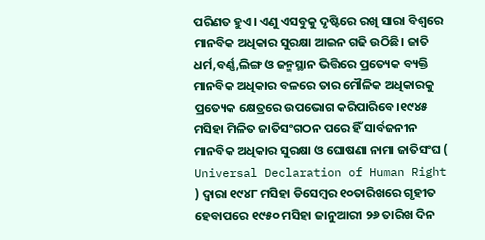ପରିଣତ ହୁଏ। ଏଣୁ ଏସବୁକୁ ଦୃଷ୍ଟିରେ ରଖି ସାରା ବିଶ୍ୱରେ ମାନବିକ ଅଧିକାର ସୁରକ୍ଷା ଆଇନ ଗଢି ଉଠିଛି। ଜାତି ଧର୍ମ,ବର୍ଣ୍ଣ,ଲିଙ୍ଗ ଓ ଜନ୍ମସ୍ଥାନ ଭିତ୍ତିରେ ପ୍ରତ୍ୟେକ ବ୍ୟକ୍ତି ମାନବିକ ଅଧିକାର ବଳରେ ତାର ମୌଳିକ ଅଧିକାରକୁ ପ୍ରତ୍ୟେକ କ୍ଷେତ୍ରରେ ଉପଭୋଗ କରିପାରିବେ।୧୯୪୫ ମସିହା ମିଳିତ ଜାତିସଂଗଠନ ପରେ ହିଁ ସାର୍ବଜନୀନ ମାନବିକ ଅଧିକାର ସୁରକ୍ଷା ଓ ଘୋଷଣା ନାମା ଜାତିସଂଘ ( Universal Declaration of Human Right ) ଦ୍ୱାରା ୧୯୪୮ ମସିହା ଡିସେମ୍ବର ୧୦ତାରିଖରେ ଗୃହୀତ ହେବାପରେ ୧୯୫୦ ମସିହା ଜାନୁଆରୀ ୨୬ ତାରିଖ ଦିନ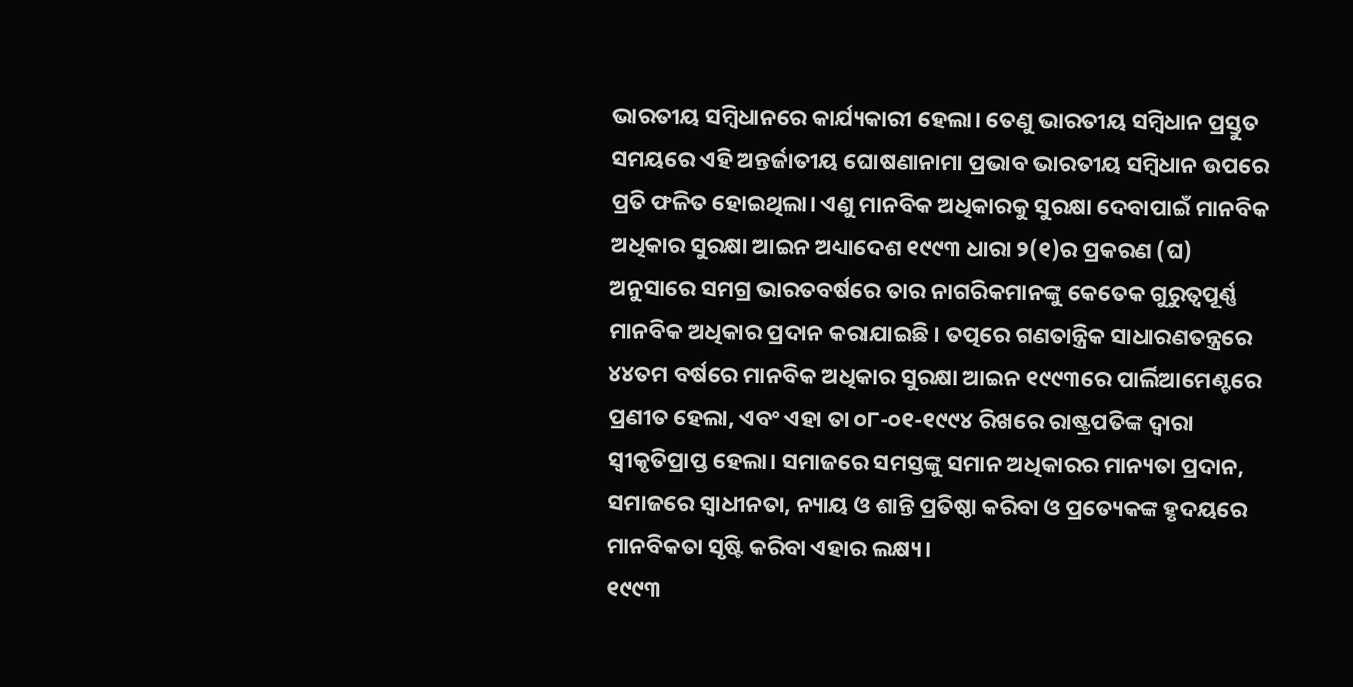ଭାରତୀୟ ସମ୍ବିଧାନରେ କାର୍ଯ୍ୟକାରୀ ହେଲା। ତେଣୁ ଭାରତୀୟ ସମ୍ବିଧାନ ପ୍ରସ୍ତୁତ ସମୟରେ ଏହି ଅନ୍ତର୍ଜାତୀୟ ଘୋଷଣାନାମା ପ୍ରଭାବ ଭାରତୀୟ ସମ୍ବିଧାନ ଉପରେ ପ୍ରତି ଫଳିତ ହୋଇଥିଲା। ଏଣୁ ମାନବିକ ଅଧିକାରକୁ ସୁରକ୍ଷା ଦେବାପାଇଁ ମାନବିକ ଅଧିକାର ସୁରକ୍ଷା ଆଇନ ଅଧ୍ୟାଦେଶ ୧୯୯୩ ଧାରା ୨(୧)ର ପ୍ରକରଣ (ଘ) ଅନୁସାରେ ସମଗ୍ର ଭାରତବର୍ଷରେ ତାର ନାଗରିକମାନଙ୍କୁ କେତେକ ଗୁରୁତ୍ୱପୂର୍ଣ୍ଣ ମାନବିକ ଅଧିକାର ପ୍ରଦାନ କରାଯାଇଛି । ତତ୍ପରେ ଗଣତାନ୍ତ୍ରିକ ସାଧାରଣତନ୍ତ୍ରରେ ୪୪ତମ ବର୍ଷରେ ମାନବିକ ଅଧିକାର ସୁରକ୍ଷା ଆଇନ ୧୯୯୩ରେ ପାର୍ଲିଆମେଣ୍ଟରେ ପ୍ରଣୀତ ହେଲା, ଏବଂ ଏହା ତା ୦୮-୦୧-୧୯୯୪ ରିଖରେ ରାଷ୍ଟ୍ରପତିଙ୍କ ଦ୍ୱାରା ସ୍ୱୀକୃତିପ୍ରାପ୍ତ ହେଲା। ସମାଜରେ ସମସ୍ତଙ୍କୁ ସମାନ ଅଧିକାରର ମାନ୍ୟତା ପ୍ରଦାନ, ସମାଜରେ ସ୍ୱାଧୀନତା, ନ୍ୟାୟ ଓ ଶାନ୍ତି ପ୍ରତିଷ୍ଠା କରିବା ଓ ପ୍ରତ୍ୟେକଙ୍କ ହୃଦୟରେ ମାନବିକତା ସୃଷ୍ଟି କରିବା ଏହାର ଲକ୍ଷ୍ୟ।
୧୯୯୩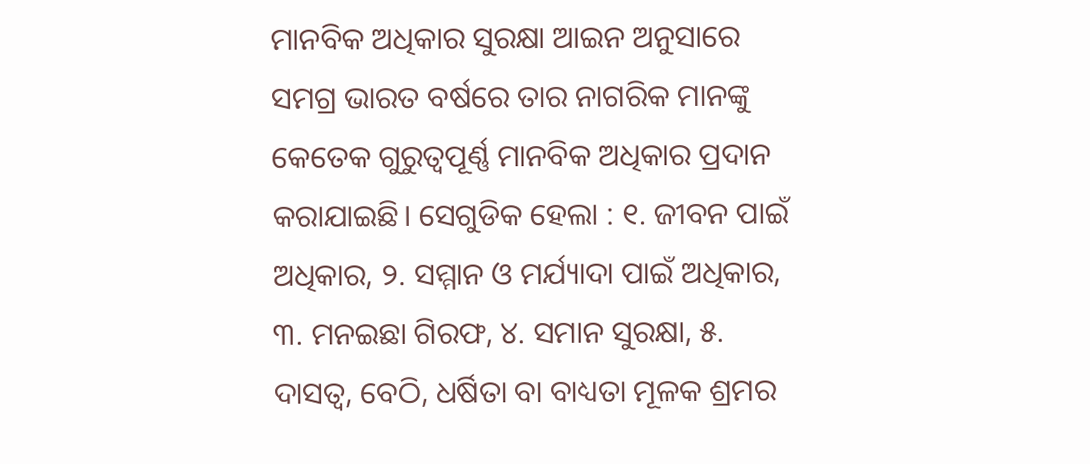ମାନବିକ ଅଧିକାର ସୁରକ୍ଷା ଆଇନ ଅନୁସାରେ ସମଗ୍ର ଭାରତ ବର୍ଷରେ ତାର ନାଗରିକ ମାନଙ୍କୁ କେତେକ ଗୁରୁତ୍ୱପୂର୍ଣ୍ଣ ମାନବିକ ଅଧିକାର ପ୍ରଦାନ କରାଯାଇଛି। ସେଗୁଡିକ ହେଲା : ୧. ଜୀବନ ପାଇଁ ଅଧିକାର, ୨. ସମ୍ମାନ ଓ ମର୍ଯ୍ୟାଦା ପାଇଁ ଅଧିକାର, ୩. ମନଇଛା ଗିରଫ, ୪. ସମାନ ସୁରକ୍ଷା, ୫. ଦାସତ୍ୱ, ବେଠି, ଧର୍ଷିତା ବା ବାଧ୍ୟତା ମୂଳକ ଶ୍ରମର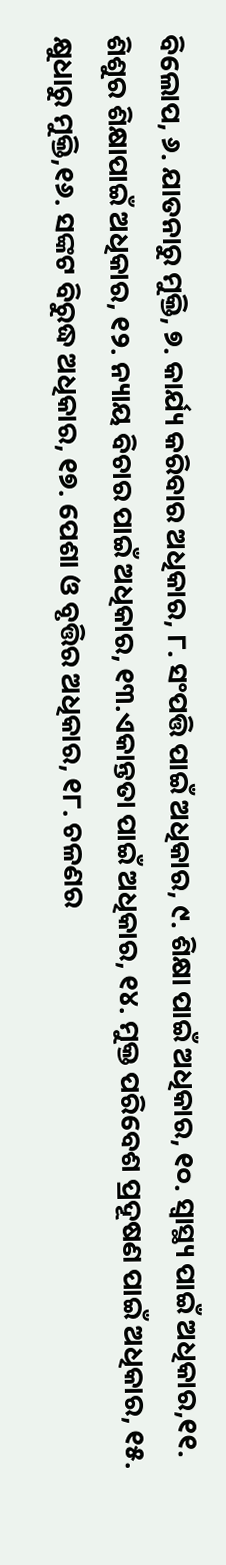ବିଲୋପ, ୬. ଯାତନାରୁ ମୁକ୍ତି, ୭. କାର୍ଯ୍ୟ କରିବାର ଅଧିକାର, ୮. ସଂପତ୍ତି ପାଇଁ ଅଧିକାର, ୯. ଶିକ୍ଷା ପାଇଁ ଅଧିକାର, ୧୦. ସ୍ୱାସ୍ଥ୍ୟ ପାଇଁ ଅଧିକାର,୧୧. ଶିଶୁର ଶିକ୍ଷାପାଇଁ ଅଧିକାର, ୧୨. ନ୍ୟାୟ ବିଚାର ପାଇଁ ଅଧିକାର, ୧୩.ଏକାନ୍ତତା ପାଇଁ ଅଧିକାର, ୧୪. ମୁକ୍ତ ପରିବେଶ ପ୍ରଦୂଷଣ ପାଇଁ ଅଧିକାର, ୧୫. କ୍ଷୁଧାରୁ ମୁକ୍ତି,୧୬. ସଙ୍କଟ ବିରୁଦ୍ଧ ଅଧିକାର, ୧୭. ପେଶା ଓ ବୃତ୍ତିର ଅଧିକାର, ୧୮. ଚଳଣର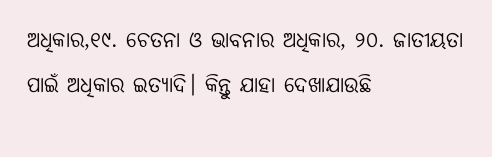ଅଧିକାର,୧୯. ଚେତନା ଓ ଭାବନାର ଅଧିକାର, ୨୦. ଜାତୀୟତା ପାଇଁ ଅଧିକାର ଇତ୍ୟାଦି। କିନ୍ତୁ ଯାହା ଦେଖାଯାଉଛି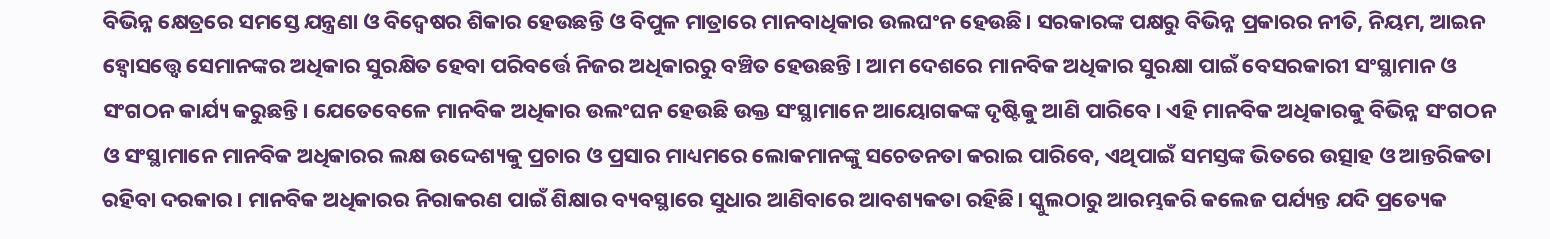ବିଭିନ୍ନ କ୍ଷେତ୍ରରେ ସମସ୍ତେ ଯନ୍ତ୍ରଣା ଓ ବିଦ୍ୱେଷର ଶିକାର ହେଉଛନ୍ତି ଓ ବିପୁଳ ମାତ୍ରାରେ ମାନବାଧିକାର ଉଲଘଂନ ହେଉଛି। ସରକାରଙ୍କ ପକ୍ଷରୁ ବିଭିନ୍ନ ପ୍ରକାରର ନୀତି, ନିୟମ, ଆଇନ ହ୍ୱୋସତ୍ତ୍ୱେ ସେମାନଙ୍କର ଅଧିକାର ସୁରକ୍ଷିତ ହେବା ପରିବର୍ତ୍ତେ ନିଜର ଅଧିକାରରୁ ବଞ୍ଚିତ ହେଉଛନ୍ତି। ଆମ ଦେଶରେ ମାନବିକ ଅଧିକାର ସୁରକ୍ଷା ପାଇଁ ବେସରକାରୀ ସଂସ୍ଥାମାନ ଓ ସଂଗଠନ କାର୍ଯ୍ୟ କରୁଛନ୍ତି। ଯେତେବେଳେ ମାନବିକ ଅଧିକାର ଉଲଂଘନ ହେଉଛି ଉକ୍ତ ସଂସ୍ଥାମାନେ ଆୟୋଗକଙ୍କ ଦୃଷ୍ଟିକୁ ଆଣି ପାରିବେ। ଏହି ମାନବିକ ଅଧିକାରକୁ ବିଭିନ୍ନ ସଂଗଠନ ଓ ସଂସ୍ଥାମାନେ ମାନବିକ ଅଧିକାରର ଲକ୍ଷ ଉଦ୍ଦେଶ୍ୟକୁ ପ୍ରଚାର ଓ ପ୍ରସାର ମାଧ୍ୟମରେ ଲୋକମାନଙ୍କୁ ସଚେତନତା କରାଇ ପାରିବେ, ଏଥିପାଇଁ ସମସ୍ତଙ୍କ ଭିତରେ ଉତ୍ସାହ ଓ ଆନ୍ତରିକତା ରହିବା ଦରକାର। ମାନବିକ ଅଧିକାରର ନିରାକରଣ ପାଇଁ ଶିକ୍ଷାର ବ୍ୟବସ୍ଥାରେ ସୁଧାର ଆଣିବାରେ ଆବଶ୍ୟକତା ରହିଛି। ସ୍କୁଲଠାରୁ ଆରମ୍ଭକରି କଲେଜ ପର୍ଯ୍ୟନ୍ତ ଯଦି ପ୍ରତ୍ୟେକ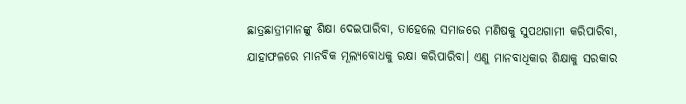ଛାତ୍ରଛାତ୍ରୀମାନଙ୍କୁ ଶିକ୍ଷା ଦେଇପାରିବା, ତାହେଲେ ସମାଜରେ ମଣିଷକୁ ସୁପଥଗାମୀ କରିପାରିବା, ଯାହାଫଳରେ ମାନବିକ ମୂଲ୍ୟବୋଧକୁ ରକ୍ଷା କରିପାରିବା। ଏଣୁ ମାନବାଧିକାର ଶିକ୍ଷାକୁ ସରକାର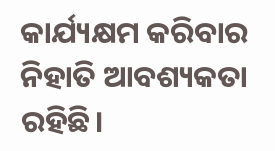କାର୍ଯ୍ୟକ୍ଷମ କରିବାର ନିହାତି ଆବଶ୍ୟକତା ରହିଛି।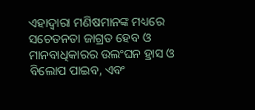ଏହାଦ୍ୱାରା ମଣିଷମାନଙ୍କ ମଧ୍ୟରେ ସଚେତନତା ଜାଗ୍ରତ ହେବ ଓ ମାନବାଧିକାରର ଉଲଂଘନ ହ୍ରାସ ଓ ବିଲୋପ ପାଇବ, ଏବଂ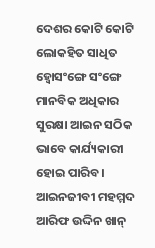ଦେଶର କୋଟି କୋଟି ଲୋକହିତ ସାଧିତ ହ୍ୱୋସଂଙ୍ଗେ ସଂଙ୍ଗେ ମାନବିକ ଅଧିକାର ସୁରକ୍ଷା ଆଇନ ସଠିକ ଭାବେ କାର୍ଯ୍ୟକାରୀ ହୋଇ ପାରିବ।
ଆଇନଜୀବୀ ମହମ୍ମଦ ଆରିଫ ଉଦ୍ଦିନ ଖାନ୍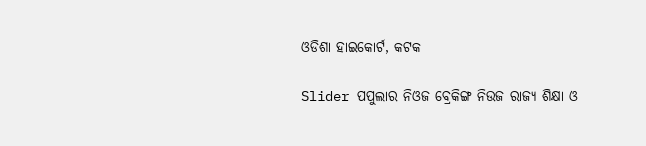ଓଡିଶା ହାଇକୋର୍ଟ, କଟକ

Slider ପପୁଲାର ନିଓଜ ବ୍ରେକିଙ୍ଗ ନିଉଜ ରାଜ୍ୟ ଶିକ୍ଷା ଓ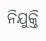ନିଯୁକ୍ତି